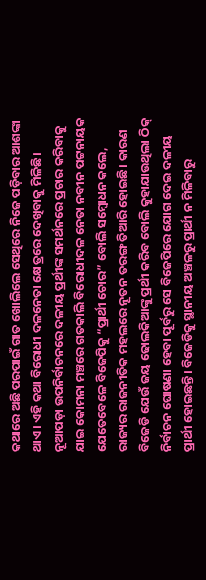କଥାରେ ଅଛି ପରପାଇଁ ଗାତ ଖୋଲିଲେ ସେଥିରେ ନିଜେ ପଡ଼ିବାର ଆଶଙ୍କା ଥାଏ। ଏହି କଥା ବିରୋଧୀ ଦଳନେତା କ୍ଷେତ୍ରରେ ଦେଖିବାକୁ ମିଳିଛି। ନୂଆପଡ଼ା ଉପନିର୍ବାଚନରେ ଦଳୀୟ ପ୍ରର୍ଥୀଙ୍କ ସମର୍ଥନରେ ପ୍ରଚାର କରିବାକୁ ଯାଇ କୋମନା ମଞ୍ଚରେ ଗତକାଲି ବିରୋଧୀଦଳ ନେତା ନବୀନ ପଟ୍ଟନାୟକ ଯେତେବେଳେ ବିଜେପିକୁ “ପ୍ରାର୍ଥୀ ଚୋର” ବୋଲି ସମ୍ବୋଧନ କଲେ, ରାଜ୍ୟର ରାଜନୀତିକ ମହଲରେ ନୂତନ ତରଙ୍ଗ ତିଆରି ହୋଇଛି। କାରଣ ବିଜେଡି ଯେଉଁ ଜୟ ଢୋଲକିଆଙ୍କୁ ପ୍ରର୍ଥୀ କରିବ ବୋଲି କୁହାଯାଉଥିଲା ଠିକ୍ ନିର୍ବାଚନ ଘୋଷଣା ହେବା ପୂର୍ବରୁ ସେ ବିଜେପିରେ ଯୋଗ ଦେଇ ଦଳୀୟ ପ୍ରାର୍ଥୀ ହୋଇଛନ୍ତି। ବିଜେଡିକୁ ସ୍ଥାନୀୟ ଅଞ୍ଚଳରୁ ପ୍ରାର୍ଥୀ ନ ମିଳିବାରୁ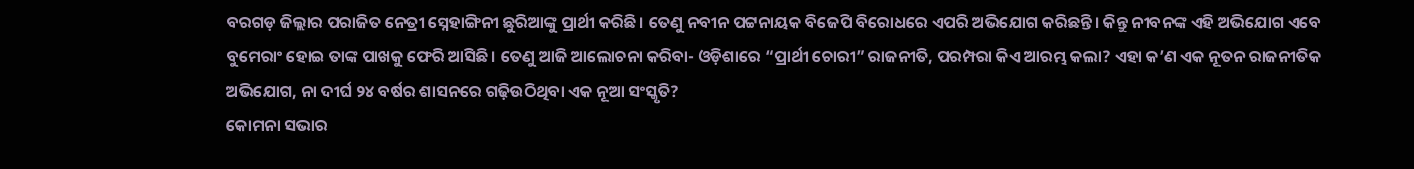ବରଗଡ଼ ଜିଲ୍ଲାର ପରାଜିତ ନେତ୍ରୀ ସ୍ନେହାଙ୍ଗିନୀ ଛୁରିଆଙ୍କୁ ପ୍ରାର୍ଥୀ କରିଛି। ତେଣୁ ନବୀନ ପଟ୍ଟନାୟକ ବିଜେପି ବିରୋଧରେ ଏପରି ଅଭିଯୋଗ କରିଛନ୍ତି। କିନ୍ତୁ ନୀବନଙ୍କ ଏହି ଅଭିଯୋଗ ଏବେ ବୁମେରାଂ ହୋଇ ତାଙ୍କ ପାଖକୁ ଫେରି ଆସିଛି। ତେଣୁ ଆଜି ଆଲୋଚନା କରିବା- ଓଡ଼ିଶାରେ “ପ୍ରାର୍ଥୀ ଚୋରୀ” ରାଜନୀତି, ପରମ୍ପରା କିଏ ଆରମ୍ଭ କଲା? ଏହା କ’ଣ ଏକ ନୂତନ ରାଜନୀତିକ ଅଭିଯୋଗ, ନା ଦୀର୍ଘ ୨୪ ବର୍ଷର ଶାସନରେ ଗଢ଼ିଉଠିଥିବା ଏକ ନୂଆ ସଂସ୍କୃତି?
କୋମନା ସଭାର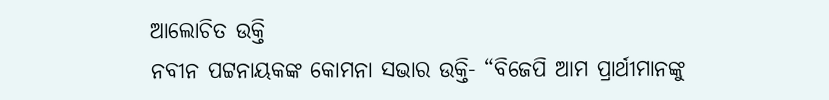ଆଲୋଚିତ ଉକ୍ତି
ନବୀନ ପଟ୍ଟନାୟକଙ୍କ କୋମନା ସଭାର ଉକ୍ତି- “ବିଜେପି ଆମ ପ୍ରାର୍ଥୀମାନଙ୍କୁ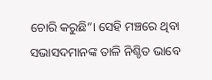ଚୋରି କରୁଛି”। ସେହି ମଞ୍ଚରେ ଥିବା ସଭାସଦମାନଙ୍କ ତାଳି ନିଶ୍ଚିତ ଭାବେ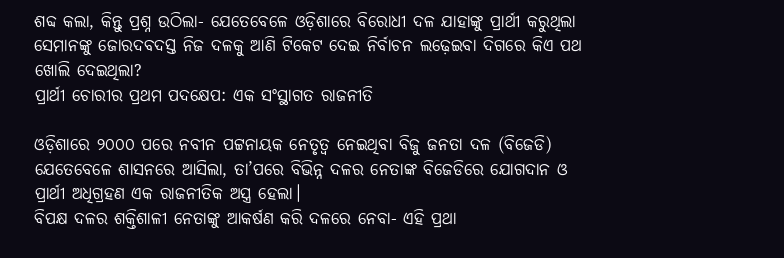ଶବ୍ଦ କଲା, କିନ୍ତୁ ପ୍ରଶ୍ନ ଉଠିଲା- ଯେତେବେଳେ ଓଡ଼ିଶାରେ ବିରୋଧୀ ଦଳ ଯାହାଙ୍କୁ ପ୍ରାର୍ଥୀ କରୁଥିଲା ସେମାନଙ୍କୁ ଜୋରଦବଦସ୍ତ ନିଜ ଦଳକୁ ଆଣି ଟିକେଟ ଦେଇ ନିର୍ବାଚନ ଲଢ଼େଇବା ଦିଗରେ କିଏ ପଥ ଖୋଲି ଦେଇଥିଲା?
ପ୍ରାର୍ଥୀ ଚୋରୀର ପ୍ରଥମ ପଦକ୍ଷେପ: ଏକ ସଂସ୍ଥାଗତ ରାଜନୀତି

ଓଡ଼ିଶାରେ ୨୦୦୦ ପରେ ନବୀନ ପଟ୍ଟନାୟକ ନେତୃତ୍ୱ ନେଇଥିବା ବିଜୁ ଜନତା ଦଳ (ବିଜେଡି) ଯେତେବେଳେ ଶାସନରେ ଆସିଲା, ତା’ପରେ ବିଭିନ୍ନ ଦଳର ନେତାଙ୍କ ବିଜେଡିରେ ଯୋଗଦାନ ଓ ପ୍ରାର୍ଥୀ ଅଧିଗ୍ରହଣ ଏକ ରାଜନୀତିକ ଅସ୍ତ୍ର ହେଲା।
ବିପକ୍ଷ ଦଳର ଶକ୍ତିଶାଳୀ ନେତାଙ୍କୁ ଆକର୍ଷଣ କରି ଦଳରେ ନେବା- ଏହି ପ୍ରଥା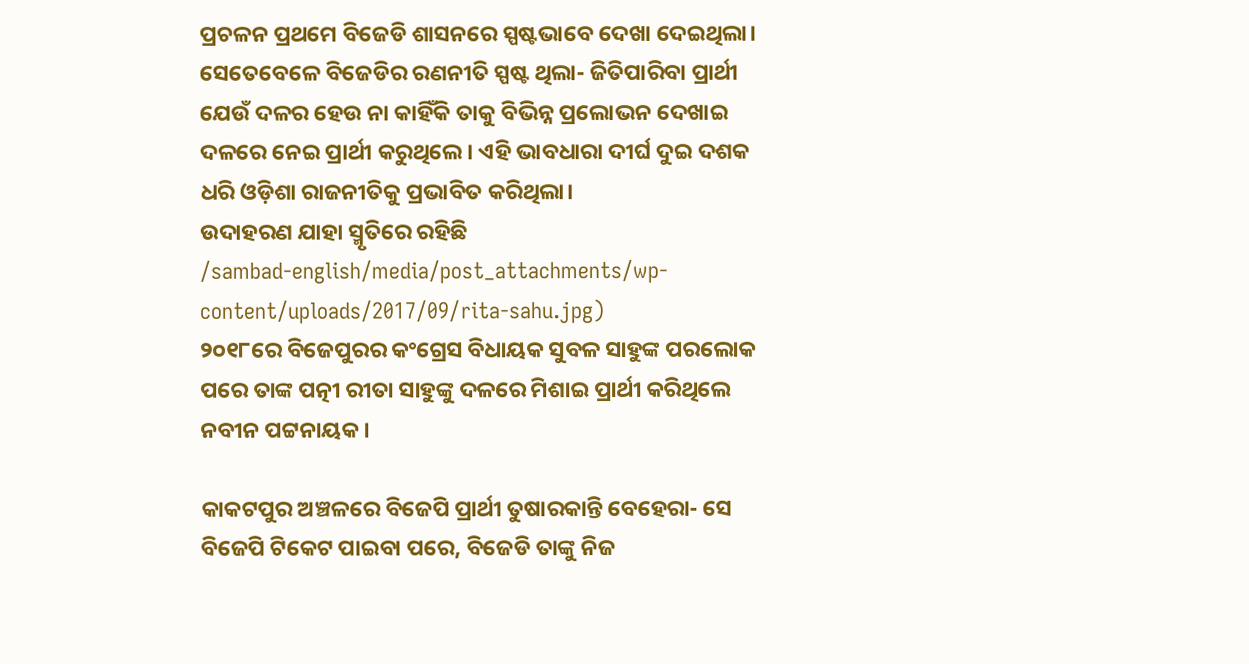ପ୍ରଚଳନ ପ୍ରଥମେ ବିଜେଡି ଶାସନରେ ସ୍ପଷ୍ଟଭାବେ ଦେଖା ଦେଇଥିଲା।
ସେତେବେଳେ ବିଜେଡିର ରଣନୀତି ସ୍ପଷ୍ଟ ଥିଲା- ଜିତିପାରିବା ପ୍ରାର୍ଥୀ ଯେଉଁ ଦଳର ହେଉ ନା କାହିଁକି ତାକୁ ବିଭିନ୍ନ ପ୍ରଲୋଭନ ଦେଖାଇ ଦଳରେ ନେଇ ପ୍ରାର୍ଥୀ କରୁଥିଲେ। ଏହି ଭାବଧାରା ଦୀର୍ଘ ଦୁଇ ଦଶକ ଧରି ଓଡ଼ିଶା ରାଜନୀତିକୁ ପ୍ରଭାବିତ କରିଥିଲା।
ଉଦାହରଣ ଯାହା ସ୍ମୃତିରେ ରହିଛି
/sambad-english/media/post_attachments/wp-content/uploads/2017/09/rita-sahu.jpg)
୨୦୧୮ରେ ବିଜେପୁରର କଂଗ୍ରେସ ବିଧାୟକ ସୁବଳ ସାହୁଙ୍କ ପରଲୋକ ପରେ ତାଙ୍କ ପତ୍ନୀ ରୀତା ସାହୁଙ୍କୁ ଦଳରେ ମିଶାଇ ପ୍ରାର୍ଥୀ କରିଥିଲେ ନବୀନ ପଟ୍ଟନାୟକ।

କାକଟପୁର ଅଞ୍ଚଳରେ ବିଜେପି ପ୍ରାର୍ଥୀ ତୁଷାରକାନ୍ତି ବେହେରା- ସେ ବିଜେପି ଟିକେଟ ପାଇବା ପରେ, ବିଜେଡି ତାଙ୍କୁ ନିଜ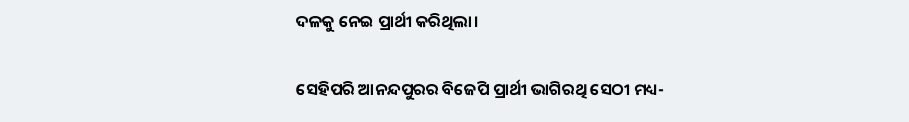ଦଳକୁ ନେଇ ପ୍ରାର୍ଥୀ କରିଥିଲା।

ସେହିପରି ଆନନ୍ଦପୁରର ବିଜେପି ପ୍ରାର୍ଥୀ ଭାଗିରଥି ସେଠୀ ମଧ୍ୟ-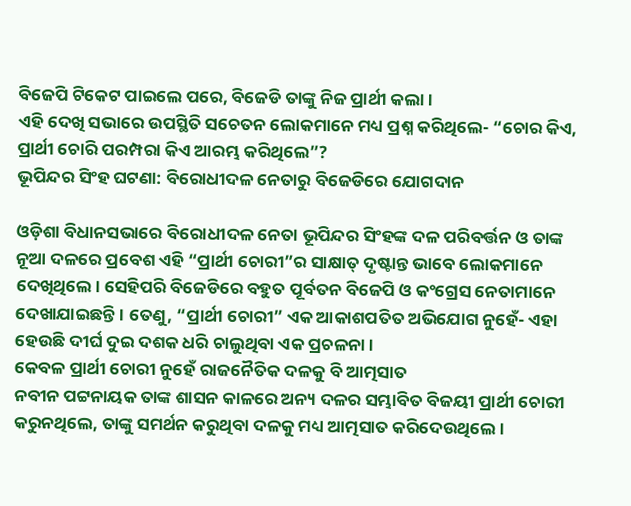ବିଜେପି ଟିକେଟ ପାଇଲେ ପରେ, ବିଜେଡି ତାଙ୍କୁ ନିଜ ପ୍ରାର୍ଥୀ କଲା।
ଏହି ଦେଖି ସଭାରେ ଉପସ୍ଥିତି ସଚେତନ ଲୋକମାନେ ମଧ୍ୟ ପ୍ରଶ୍ନ କରିଥିଲେ- “ଚୋର କିଏ, ପ୍ରାର୍ଥୀ ଚୋରି ପରମ୍ପରା କିଏ ଆରମ୍ଭ କରିଥିଲେ”?
ଭୂପିନ୍ଦର ସିଂହ ଘଟଣା: ବିରୋଧୀଦଳ ନେତାରୁ ବିଜେଡିରେ ଯୋଗଦାନ

ଓଡ଼ିଶା ବିଧାନସଭାରେ ବିରୋଧୀଦଳ ନେତା ଭୂପିନ୍ଦର ସିଂହଙ୍କ ଦଳ ପରିବର୍ତ୍ତନ ଓ ତାଙ୍କ ନୂଆ ଦଳରେ ପ୍ରବେଶ ଏହି “ପ୍ରାର୍ଥୀ ଚୋରୀ”ର ସାକ୍ଷାତ୍ ଦୃଷ୍ଟାନ୍ତ ଭାବେ ଲୋକମାନେ ଦେଖିଥିଲେ। ସେହିପରି ବିଜେଡିରେ ବହୁତ ପୂର୍ବତନ ବିଜେପି ଓ କଂଗ୍ରେସ ନେତାମାନେ ଦେଖାଯାଇଛନ୍ତି। ତେଣୁ, “ପ୍ରାର୍ଥୀ ଚୋରୀ” ଏକ ଆକାଶପତିତ ଅଭିଯୋଗ ନୁହେଁ- ଏହା ହେଉଛି ଦୀର୍ଘ ଦୁଇ ଦଶକ ଧରି ଚାଲୁଥିବା ଏକ ପ୍ରଚଳନା।
କେବଳ ପ୍ରାର୍ଥୀ ଚୋରୀ ନୁହେଁ ରାଜନୈତିକ ଦଳକୁ ବି ଆତ୍ମସାତ
ନବୀନ ପଟ୍ଟନାୟକ ତାଙ୍କ ଶାସନ କାଳରେ ଅନ୍ୟ ଦଳର ସମ୍ଭାବିତ ବିଜୟୀ ପ୍ରାର୍ଥୀ ଚୋରୀ କରୁନଥିଲେ, ତାଙ୍କୁ ସମର୍ଥନ କରୁଥିବା ଦଳକୁ ମଧ୍ୟ ଆତ୍ମସାତ କରିଦେଉଥିଲେ।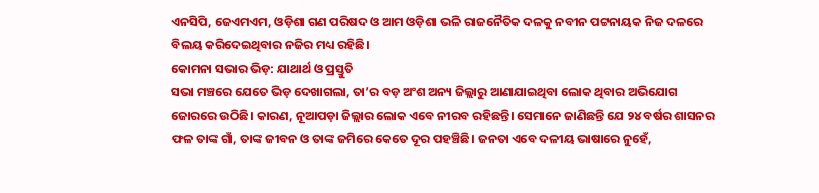ଏନସିପି, ଜେଏମଏମ, ଓଡ଼ିଶା ଗଣ ପରିଷଦ ଓ ଆମ ଓଡ଼ିଶା ଭଳି ରାଜନୈତିକ ଦଳକୁ ନବୀନ ପଟ୍ଟନାୟକ ନିଜ ଦଳରେ ବିଲୟ କରିଦେଇଥିବାର ନଜିର ମଧ୍ୟ ରହିଛି।
କୋମନା ସଭାର ଭିଡ଼: ଯାଥାର୍ଥ ଓ ପ୍ରସ୍ତୁତି
ସଭା ମଞ୍ଚରେ ଯେତେ ଭିଡ଼ ଦେଖାଗଲା, ତା’ର ବଡ଼ ଅଂଶ ଅନ୍ୟ ଜିଲ୍ଲାରୁ ଆଣାଯାଇଥିବା ଲୋକ ଥିବାର ଅଭିଯୋଗ ଜୋରରେ ଉଠିଛି। କାରଣ, ନୂଆପଡ଼ା ଜିଲ୍ଲାର ଲୋକ ଏବେ ନୀରବ ରହିଛନ୍ତି। ସେମାନେ ଜାଣିଛନ୍ତି ଯେ ୨୪ ବର୍ଷର ଶାସନର ଫଳ ତାଙ୍କ ଗାଁ, ତାଙ୍କ ଜୀବନ ଓ ତାଙ୍କ ଜମିରେ କେତେ ଦୂର ପହଞ୍ଚିଛି। ଜନତା ଏବେ ଦଳୀୟ ଭାଷାରେ ନୁହେଁ,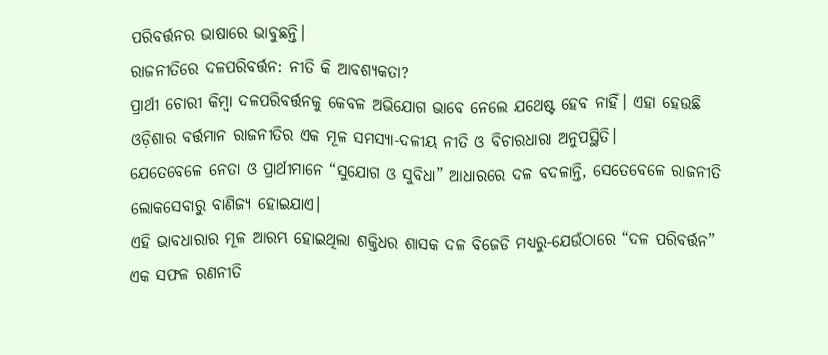ପରିବର୍ତ୍ତନର ଭାଷାରେ ଭାବୁଛନ୍ତି।
ରାଜନୀତିରେ ଦଳପରିବର୍ତ୍ତନ: ନୀତି କି ଆବଶ୍ୟକତା?
ପ୍ରାର୍ଥୀ ଚୋରୀ କିମ୍ବା ଦଳପରିବର୍ତ୍ତନକୁ କେବଳ ଅଭିଯୋଗ ଭାବେ ନେଲେ ଯଥେଷ୍ଟ ହେବ ନାହିଁ। ଏହା ହେଉଛି ଓଡ଼ିଶାର ବର୍ତ୍ତମାନ ରାଜନୀତିର ଏକ ମୂଳ ସମସ୍ୟା-ଦଳୀୟ ନୀତି ଓ ବିଚାରଧାରା ଅନୁପସ୍ଥିତି।
ଯେତେବେଳେ ନେତା ଓ ପ୍ରାର୍ଥୀମାନେ “ସୁଯୋଗ ଓ ସୁବିଧା” ଆଧାରରେ ଦଳ ବଦଳାନ୍ତି, ସେତେବେଳେ ରାଜନୀତି ଲୋକସେବାରୁ ବାଣିଜ୍ୟ ହୋଇଯାଏ।
ଏହି ଭାବଧାରାର ମୂଳ ଆରମ୍ଭ ହୋଇଥିଲା ଶକ୍ତିଧର ଶାସକ ଦଳ ବିଜେଡି ମଧ୍ୟରୁ-ଯେଉଁଠାରେ “ଦଳ ପରିବର୍ତ୍ତନ” ଏକ ସଫଳ ରଣନୀତି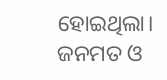ହୋଇଥିଲା।
ଜନମତ ଓ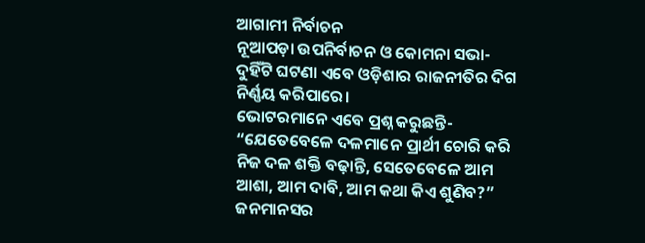ଆଗାମୀ ନିର୍ବାଚନ
ନୂଆପଡ଼ା ଉପନିର୍ବାଚନ ଓ କୋମନା ସଭା- ଦୁହିଁଟି ଘଟଣା ଏବେ ଓଡ଼ିଶାର ରାଜନୀତିର ଦିଗ ନିର୍ଣ୍ଣୟ କରିପାରେ।
ଭୋଟରମାନେ ଏବେ ପ୍ରଶ୍ନ କରୁଛନ୍ତି- “ଯେତେବେଳେ ଦଳମାନେ ପ୍ରାର୍ଥୀ ଚୋରି କରି ନିଜ ଦଳ ଶକ୍ତି ବଢ଼ାନ୍ତି, ସେତେବେଳେ ଆମ ଆଶା, ଆମ ଦାବି, ଆମ କଥା କିଏ ଶୁଣିବ?”
ଜନମାନସର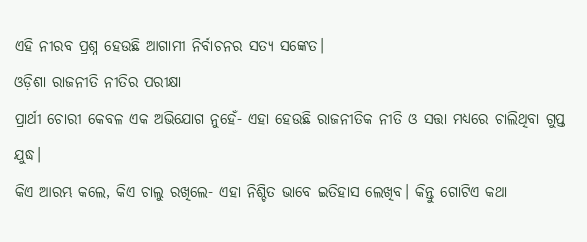ଏହି ନୀରବ ପ୍ରଶ୍ନ ହେଉଛି ଆଗାମୀ ନିର୍ବାଚନର ସତ୍ୟ ସଙ୍କେତ।
ଓଡ଼ିଶା ରାଜନୀତି ନୀତିର ପରୀକ୍ଷା
ପ୍ରାର୍ଥୀ ଚୋରୀ କେବଳ ଏକ ଅଭିଯୋଗ ନୁହେଁ- ଏହା ହେଉଛି ରାଜନୀତିକ ନୀତି ଓ ସତ୍ତା ମଧ୍ୟରେ ଚାଲିଥିବା ଗୁପ୍ତ ଯୁଦ୍ଧ।
କିଏ ଆରମ୍ଭ କଲେ, କିଏ ଚାଲୁ ରଖିଲେ- ଏହା ନିଶ୍ଚିତ ଭାବେ ଇତିହାସ ଲେଖିବ। କିନ୍ତୁ ଗୋଟିଏ କଥା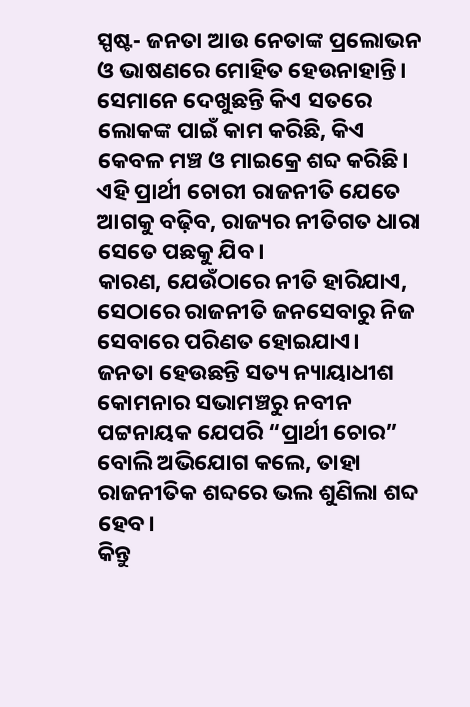ସ୍ପଷ୍ଟ- ଜନତା ଆଉ ନେତାଙ୍କ ପ୍ରଲୋଭନ ଓ ଭାଷଣରେ ମୋହିତ ହେଉନାହାନ୍ତି।
ସେମାନେ ଦେଖୁଛନ୍ତି କିଏ ସତରେ ଲୋକଙ୍କ ପାଇଁ କାମ କରିଛି, କିଏ କେବଳ ମଞ୍ଚ ଓ ମାଇକ୍ରେ ଶବ୍ଦ କରିଛି। ଏହି ପ୍ରାର୍ଥୀ ଚୋରୀ ରାଜନୀତି ଯେତେ ଆଗକୁ ବଢ଼ିବ, ରାଜ୍ୟର ନୀତିଗତ ଧାରା ସେତେ ପଛକୁ ଯିବ।
କାରଣ, ଯେଉଁଠାରେ ନୀତି ହାରିଯାଏ, ସେଠାରେ ରାଜନୀତି ଜନସେବାରୁ ନିଜ ସେବାରେ ପରିଣତ ହୋଇଯାଏ।
ଜନତା ହେଉଛନ୍ତି ସତ୍ୟ ନ୍ୟାୟାଧୀଶ
କୋମନାର ସଭାମଞ୍ଚରୁ ନବୀନ ପଟ୍ଟନାୟକ ଯେପରି “ପ୍ରାର୍ଥୀ ଚୋର” ବୋଲି ଅଭିଯୋଗ କଲେ, ତାହା ରାଜନୀତିକ ଶବ୍ଦରେ ଭଲ ଶୁଣିଲା ଶବ୍ଦ ହେବ।
କିନ୍ତୁ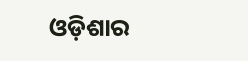ଓଡ଼ିଶାର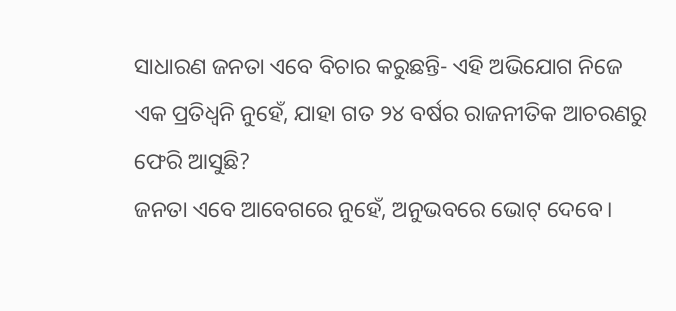ସାଧାରଣ ଜନତା ଏବେ ବିଚାର କରୁଛନ୍ତି- ଏହି ଅଭିଯୋଗ ନିଜେ ଏକ ପ୍ରତିଧ୍ୱନି ନୁହେଁ, ଯାହା ଗତ ୨୪ ବର୍ଷର ରାଜନୀତିକ ଆଚରଣରୁ ଫେରି ଆସୁଛି?
ଜନତା ଏବେ ଆବେଗରେ ନୁହେଁ, ଅନୁଭବରେ ଭୋଟ୍ ଦେବେ।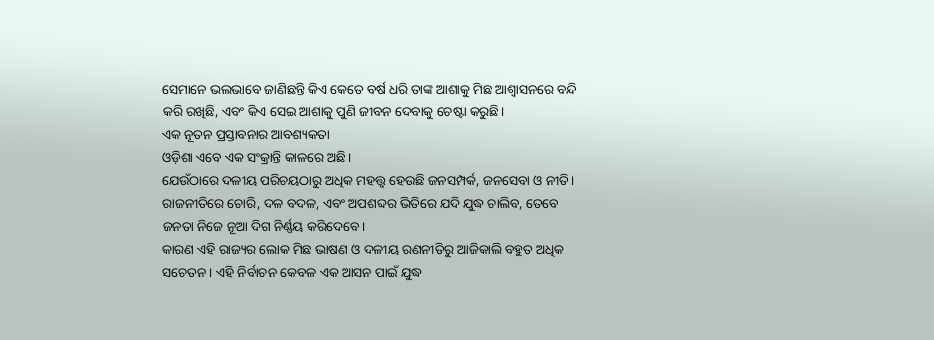ସେମାନେ ଭଲଭାବେ ଜାଣିଛନ୍ତି କିଏ କେତେ ବର୍ଷ ଧରି ତାଙ୍କ ଆଶାକୁ ମିଛ ଆଶ୍ୱାସନରେ ବନ୍ଦି କରି ରଖିଛି, ଏବଂ କିଏ ସେଇ ଆଶାକୁ ପୁଣି ଜୀବନ ଦେବାକୁ ଚେଷ୍ଟା କରୁଛି।
ଏକ ନୂତନ ପ୍ରସ୍ତାବନାର ଆବଶ୍ୟକତା
ଓଡ଼ିଶା ଏବେ ଏକ ସଂକ୍ରାନ୍ତି କାଳରେ ଅଛି।
ଯେଉଁଠାରେ ଦଳୀୟ ପରିଚୟଠାରୁ ଅଧିକ ମହତ୍ତ୍ୱ ହେଉଛି ଜନସମ୍ପର୍କ, ଜନସେବା ଓ ନୀତି। ରାଜନୀତିରେ ଚୋରି, ଦଳ ବଦଳ, ଏବଂ ଅପଶବ୍ଦର ଭିତିରେ ଯଦି ଯୁଦ୍ଧ ଚାଲିବ, ତେବେ ଜନତା ନିଜେ ନୂଆ ଦିଗ ନିର୍ଣ୍ଣୟ କରିଦେବେ।
କାରଣ ଏହି ରାଜ୍ୟର ଲୋକ ମିଛ ଭାଷଣ ଓ ଦଳୀୟ ରଣନୀତିରୁ ଆଜିକାଲି ବହୁତ ଅଧିକ ସଚେତନ। ଏହି ନିର୍ବାଚନ କେବଳ ଏକ ଆସନ ପାଇଁ ଯୁଦ୍ଧ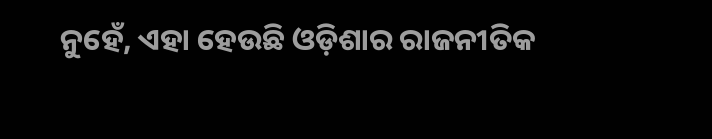ନୁହେଁ, ଏହା ହେଉଛି ଓଡ଼ିଶାର ରାଜନୀତିକ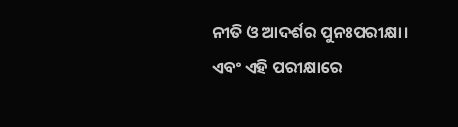ନୀତି ଓ ଆଦର୍ଶର ପୁନଃପରୀକ୍ଷା।
ଏବଂ ଏହି ପରୀକ୍ଷାରେ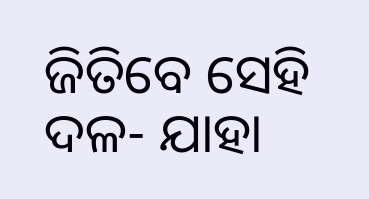ଜିତିବେ ସେହି ଦଳ- ଯାହା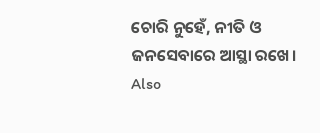ଚୋରି ନୁହେଁ, ନୀତି ଓ ଜନସେବାରେ ଆସ୍ଥା ରଖେ।
Also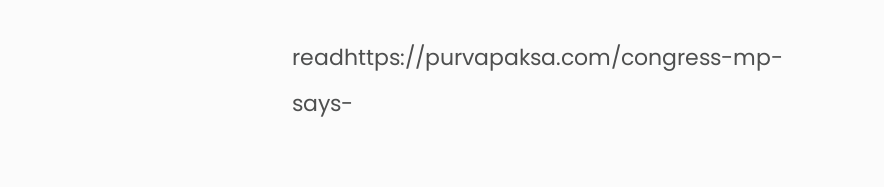readhttps://purvapaksa.com/congress-mp-says-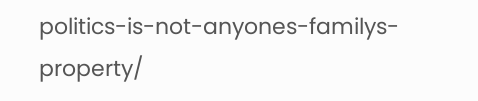politics-is-not-anyones-familys-property/